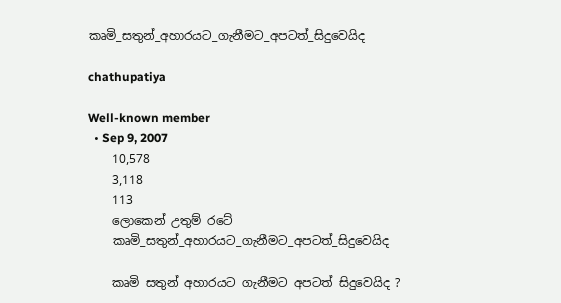කෘමි_සතුන්_අහාරයට_ගැනීමට_අපටත්_සිදුවෙයිද

chathupatiya

Well-known member
  • Sep 9, 2007
    10,578
    3,118
    113
    ලොකෙන් උතුම් රටේ
    කෘමි_සතුන්_අහාරයට_ගැනීමට_අපටත්_සිදුවෙයිද

    කෘමි සතුන් අහාරයට ගැනීමට අපටත් සිදුවෙයිද ?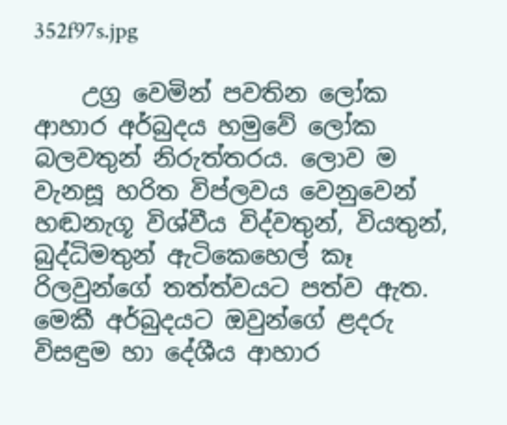352f97s.jpg

    උග්‍ර වෙමින් පවතින ලෝක ආහාර අර්බුදය හමුවේ ලෝක බලවතුන් නිරුත්තරය. ලොව ම වැනසූ හරිත විප්ලවය වෙනුවෙන් හඬනැගූ විශ්වීය විද්වතුන්, වියතුන්, බුද්ධිමතුන් ඇටිකෙහෙල් කෑ රිලවුන්ගේ තත්ත්වයට පත්ව ඇත. මෙකී අර්බුදයට ඔවුන්ගේ ළදරු විසඳුම හා දේශීය ආහාර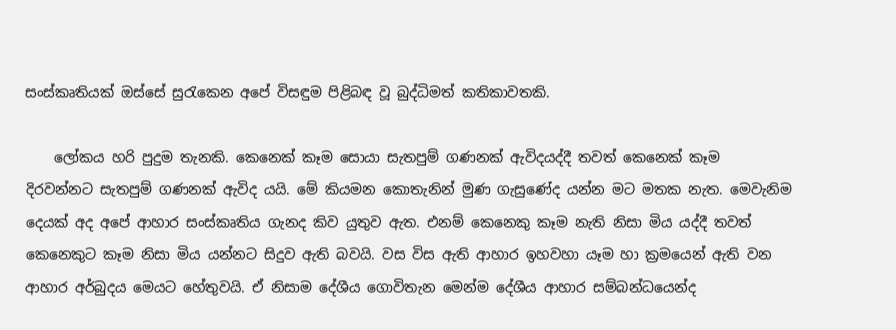සංස්කෘතියක් ඔස්සේ සුරැකෙන අපේ විසඳුම පිළිබඳ වූ බුද්ධිමත් කතිකාවතකි.

    ලෝකය හරි පුදුම තැනකි. කෙනෙක් කෑම සොයා සැතපුම් ගණනක් ඇවිදයද්දී තවත් කෙනෙක් කෑම දිරවන්නට සැතපුම් ගණනක් ඇවිද යයි. මේ කියමන කොතැනින් මුණ ගැසුණේද යන්න මට මතක නැත. මෙවැනිම දෙයක් අද අපේ ආහාර සංස්කෘතිය ගැනද කිව යුතුව ඇත. එනම් කෙනෙකු කෑම නැති නිසා මිය යද්දී තවත් කෙනෙකුට කෑම නිසා මිය යන්නට සිදුව ඇති බවයි. වස විස ඇති ආහාර ඉහවහා යෑම හා ක්‍රමයෙන් ඇති වන ආහාර අර්බුදය මෙයට හේතුවයි. ඒ නිසාම දේශීය ගොවිතැන මෙන්ම දේශීය ආහාර සම්බන්ධයෙන්ද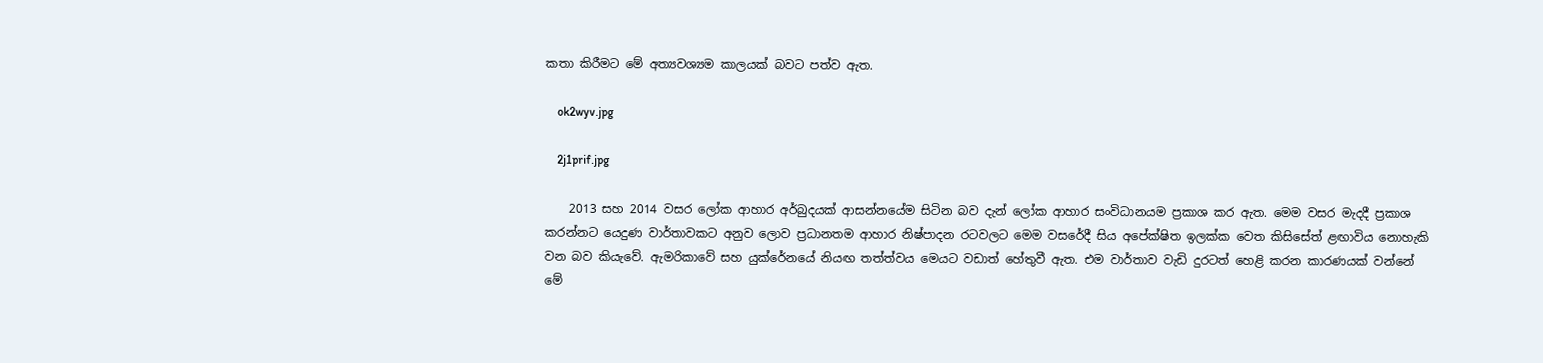කතා කිරීමට මේ අත්‍යවශ්‍යම කාලයක් බවට පත්ව ඇත.

    ok2wyv.jpg

    2j1prif.jpg

    2013 සහ 2014 වසර ලෝක ආහාර අර්බුදයක් ආසන්නයේම සිටින බව දැන් ලෝක ආහාර සංවිධානයම ප්‍රකාශ කර ඇත. මෙම වසර මැදදී ප්‍රකාශ කරන්නට යෙදුණ වාර්තාවකට අනුව ලොව ප්‍රධානතම ආහාර නිෂ්පාදන රටවලට මෙම වසරේදී සිය අපේක්ෂිත ඉලක්ක වෙත කිසිසේත් ළඟාවිය නොහැකි වන බව කියැවේ. ඇමරිකාවේ සහ යුක්රේනයේ නියඟ තත්ත්වය මෙයට වඩාත් හේතුවී ඇත. එම වාර්තාව වැඩි දුරටත් හෙළි කරන කාරණයක් වන්නේ මේ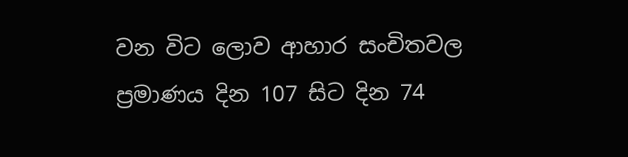වන විට ලොව ආහාර සංචිතවල ප්‍රමාණය දින 107 සිට දින 74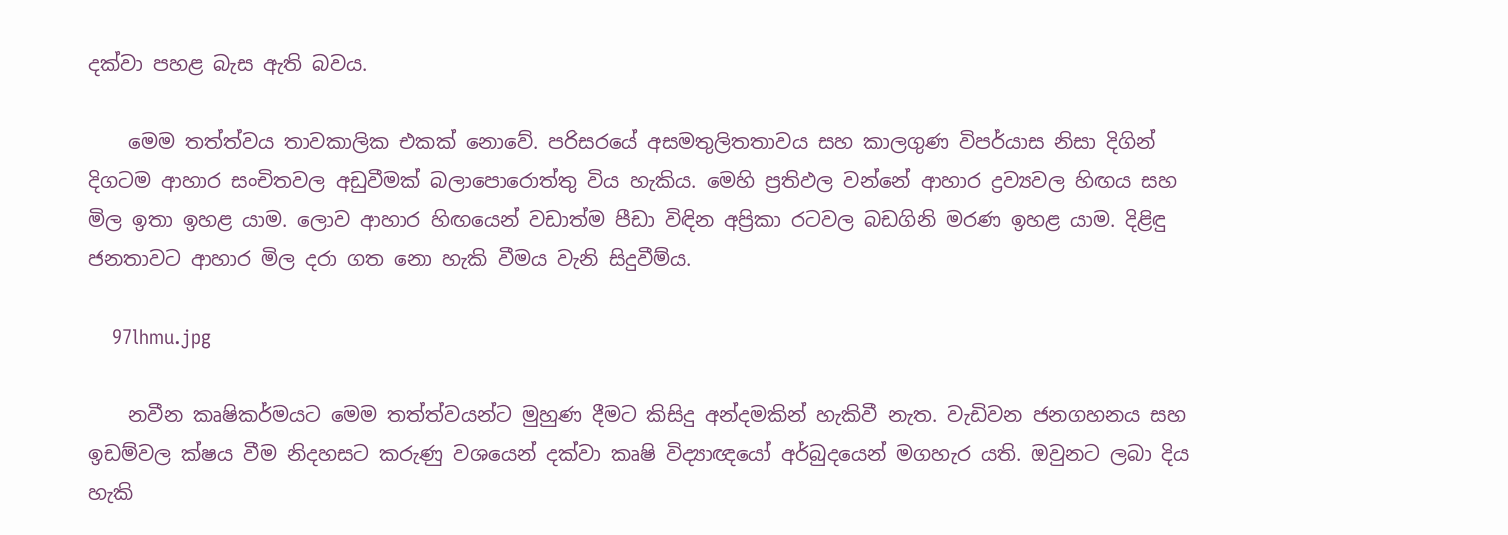දක්වා පහළ බැස ඇති බවය.

    මෙම තත්ත්වය තාවකාලික එකක් නොවේ. පරිසරයේ අසමතුලිතතාවය සහ කාලගුණ විපර්යාස නිසා දිගින් දිගටම ආහාර සංචිතවල අඩුවීමක් බලාපොරොත්තු විය හැකිය. මෙහි ප්‍රතිඵල වන්නේ ආහාර ද්‍රව්‍යවල හිඟය සහ මිල ඉතා ඉහළ යාම. ලොව ආහාර හිඟයෙන් වඩාත්ම පීඩා විඳින අප්‍රිකා රටවල බඩගිනි මරණ ඉහළ යාම. දිළිඳු ජනතාවට ආහාර මිල දරා ගත නො හැකි වීමය වැනි සිදුවීම්ය.

    97lhmu.jpg

    නවීන කෘෂිකර්මයට මෙම තත්ත්වයන්ට මුහුණ දීමට කිසිදු අන්දමකින් හැකිවී නැත. වැඩිවන ජනගහනය සහ ඉඩම්වල ක්ෂය වීම නිදහසට කරුණු වශයෙන් දක්වා කෘෂි විද්‍යාඥයෝ අර්බුදයෙන් මගහැර යති. ඔවුනට ලබා දිය හැකි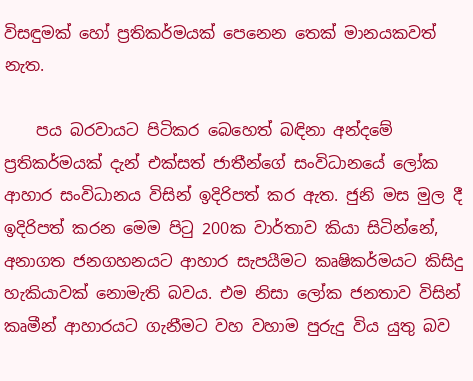විසඳුමක් හෝ ප්‍රතිකර්මයක් පෙනෙන තෙක් මානයකවත් නැත.

    පය බරවායට පිටිකර බෙහෙත් බඳිනා අන්දමේ ප්‍රතිකර්මයක් දැන් එක්සත් ජාතීන්ගේ සංවිධානයේ ලෝක ආහාර සංවිධානය විසින් ඉදිරිපත් කර ඇත. ජුනි මස මුල දී ඉදිරිපත් කරන මෙම පිටු 200ක වාර්තාව කියා සිටින්නේ, අනාගත ජනගහනයට ආහාර සැපයීමට කෘෂිකර්මයට කිසිදු හැකියාවක් නොමැති බවය. එම නිසා ලෝක ජනතාව විසින් කෘමීන් ආහාරයට ගැනීමට වහ වහාම පුරුදු විය යුතු බව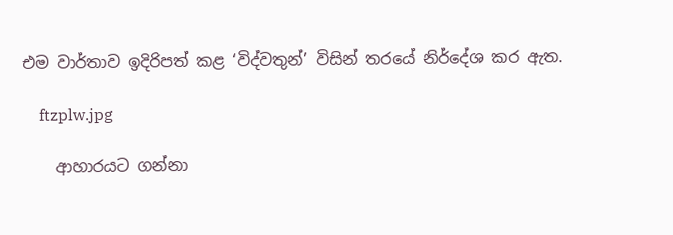එම වාර්තාව ඉදිරිපත් කළ ‘විද්වතුන්’ විසින් තරයේ නිර්දේශ කර ඇත.

    ftzplw.jpg

    ආහාරයට ගන්නා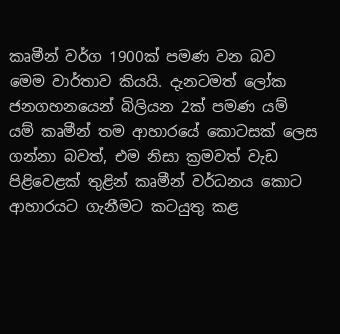කෘමීන් වර්ග 1900ක් පමණ වන බව මෙම වාර්තාව කියයි. දැනටමත් ලෝක ජනගහනයෙන් බිලියන 2ක් පමණ යම් යම් කෘමීන් තම ආහාරයේ කොටසක් ලෙස ගන්නා බවත්, එම නිසා ක්‍රමවත් වැඩ පිළිවෙළක් තුළින් කෘමීන් වර්ධනය කොට ආහාරයට ගැනීමට කටයුතු කළ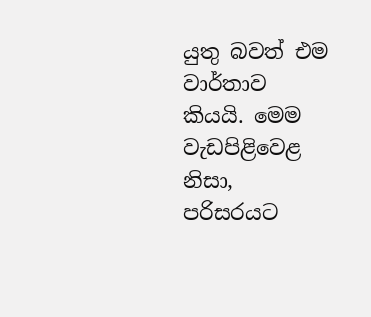යුතු බවත් එම වාර්තාව කියයි. මෙම වැඩපිළිවෙළ නිසා, පරිසරයට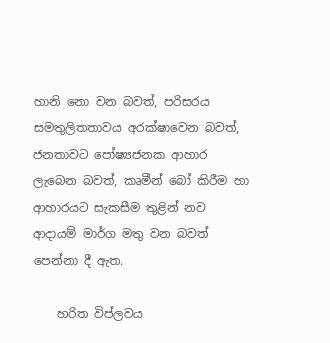හානි නො වන බවත්, පරිසරය සමතුලිතතාවය අරක්ෂාවෙන බවත්, ජනතාවට පෝෂ්‍යජනක ආහාර ලැබෙන බවත්, කෘමීන් බෝ කිරීම හා ආහාරයට සැකසීම තුළින් නව ආදායම් මාර්ග මතු වන බවත් පෙන්නා දී ඇත.

    හරිත විප්ලවය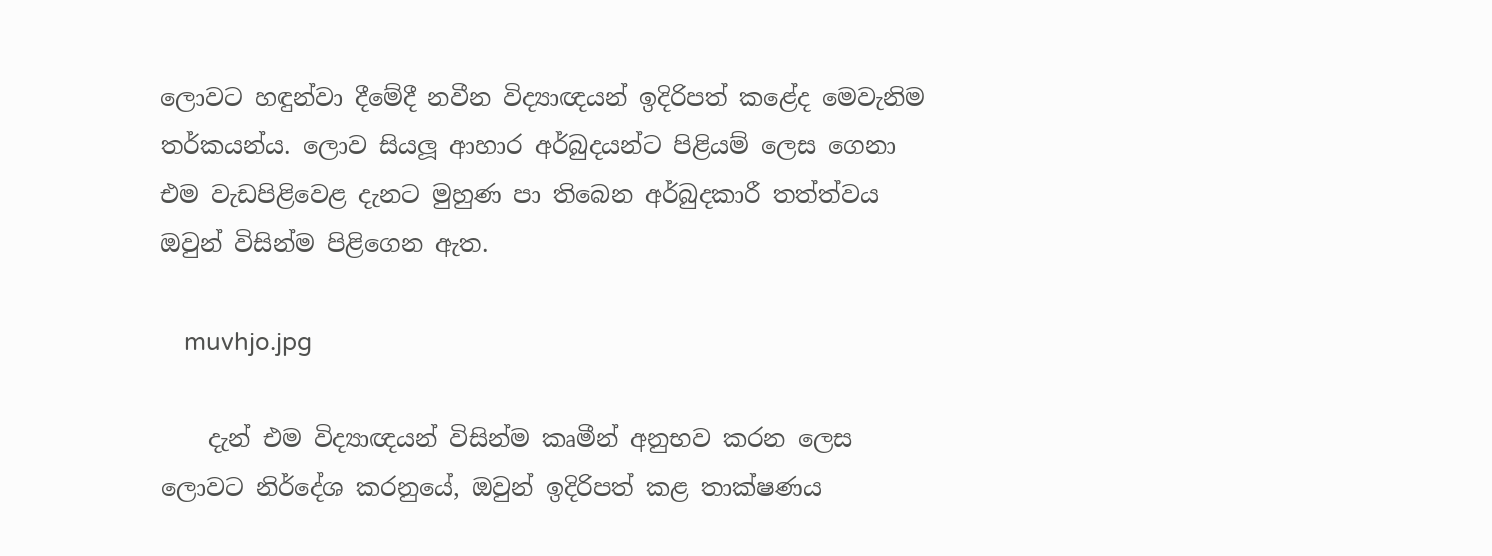ලොවට හඳුන්වා දීමේදී නවීන විද්‍යාඥයන් ඉදිරිපත් කළේද මෙවැනිම තර්කයන්ය. ලොව සියලූ ආහාර අර්බුදයන්ට පිළියම් ලෙස ගෙනා එම වැඩපිළිවෙළ දැනට මුහුණ පා තිබෙන අර්බුදකාරී තත්ත්වය ඔවුන් විසින්ම පිළිගෙන ඇත.

    muvhjo.jpg

    දැන් එම විද්‍යාඥයන් විසින්ම කෘමීන් අනුභව කරන ලෙස ලොවට නිර්දේශ කරනුයේ, ඔවුන් ඉදිරිපත් කළ තාක්ෂණය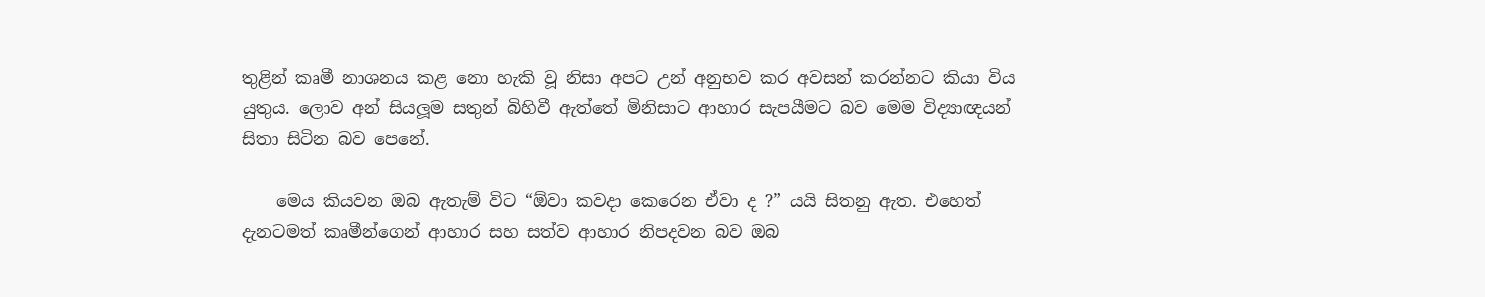තුළින් කෘමී නාශනය කළ නො හැකි වූ නිසා අපට උන් අනුභව කර අවසන් කරන්නට කියා විය යුතුය. ලොව අන් සියලූම සතුන් බිහිවී ඇත්තේ මිනිසාට ආහාර සැපයීමට බව මෙම විද්‍යාඥයන් සිතා සිටින බව පෙනේ.

    මෙය කියවන ඔබ ඇතැම් විට “ඕවා කවදා කෙරෙන ඒවා ද ?” යයි සිතනු ඇත. එහෙත් දැනටමත් කෘමීන්ගෙන් ආහාර සහ සත්ව ආහාර නිපදවන බව ඔබ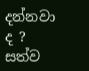දන්නවා ද ? සත්ව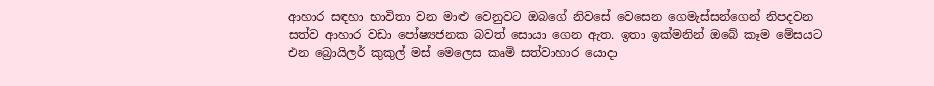ආහාර සඳහා භාවිතා වන මාළු වෙනුවට ඔබගේ නිවසේ වෙසෙන ගෙමැස්සන්ගෙන් නිපදවන සත්ව ආහාර වඩා පෝෂ්‍යජනක බවත් සොයා ගෙන ඇත. ඉතා ඉක්මනින් ඔබේ කෑම මේසයට එන බ්‍රොයිලර් කුකුල් මස් මෙලෙස කෘමි සත්වාහාර යොදා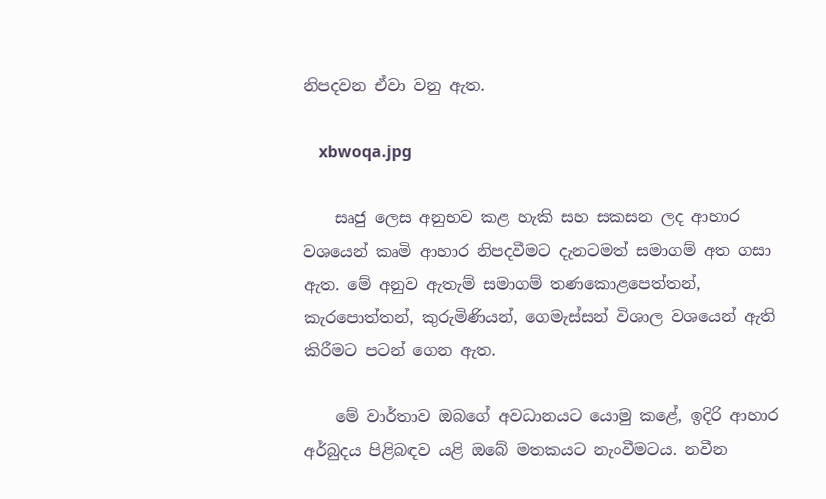නිපදවන ඒවා වනු ඇත.

    xbwoqa.jpg

    සෘජු ලෙස අනුභව කළ හැකි සහ සකසන ලද ආහාර වශයෙන් කෘමි ආහාර නිපදවීමට දැනටමත් සමාගම් අත ගසා ඇත. මේ අනුව ඇතැම් සමාගම් තණකොළපෙත්තන්, කැරපොත්තන්, කුරුමිණියන්, ගෙමැස්සන් විශාල වශයෙන් ඇති කිරීමට පටන් ගෙන ඇත.

    මේ වාර්තාව ඔබගේ අවධානයට යොමු කළේ, ඉදිරි ආහාර අර්බුදය පිළිබඳව යළි ඔබේ මතකයට නැංවීමටය. නවීන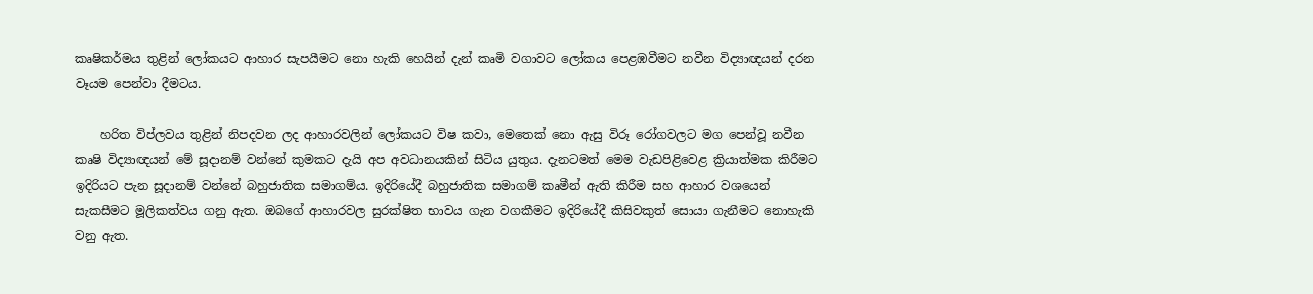කෘෂිකර්මය තුළින් ලෝකයට ආහාර සැපයීමට නො හැකි හෙයින් දැන් කෘමි වගාවට ලෝකය පෙළඹවීමට නවීන විද්‍යාඥයන් දරන වෑයම පෙන්වා දීමටය.

    හරිත විප්ලවය තුළින් නිපදවන ලද ආහාරවලින් ලෝකයට විෂ කවා, මෙතෙක් නො ඇසු විරූ රෝගවලට මග පෙන්වූ නවීන කෘෂි විද්‍යාඥයන් මේ සූදානම් වන්නේ කුමකට දැයි අප අවධානයකින් සිටිය යුතුය. දැනටමත් මෙම වැඩපිළිවෙළ ක්‍රියාත්මක කිරීමට ඉදිරියට පැන සූදානම් වන්නේ බහුජාතික සමාගම්ය. ඉදිරියේදී බහුජාතික සමාගම් කෘමීන් ඇති කිරීම සහ ආහාර වශයෙන් සැකසීමට මූලිකත්වය ගනු ඇත. ඔබගේ ආහාරවල සුරක්ෂිත භාවය ගැන වගකීමට ඉදිරියේදී කිසිවකුත් සොයා ගැනීමට නොහැකි වනු ඇත.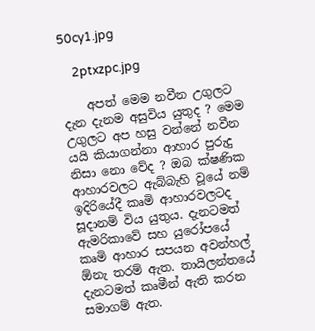50cy1.jpg

    2ptxzpc.jpg

    අපත් මෙම නවීන උගුලට දැන දැනම අසුවිය යුතුද ? මෙම උගුලට අප හසු වන්නේ නවීන යයි කියාගන්නා ආහාර පුරුදු නිසා නො වේද ? ඔබ ක්ෂණික ආහාරවලට ඇබ්බැහි වූයේ නම් ඉදිරියේදී කෘමි ආහාරවලටද සූදානම් විය යුතුය. දැනටමත් ඇමරිකාවේ සහ යුරෝපයේ කෘමි ආහාර සපයන අවන්හල් ඕනැ තරම් ඇත. තායිලන්තයේ දැනටමත් කෘමීන් ඇති කරන සමාගම් ඇත.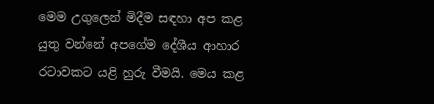මෙම උගුලෙන් මිදීම සඳහා අප කළ යුතු වන්නේ අපගේම දේශීය ආහාර රටාවකට යළි හුරු වීමයි. මෙය කළ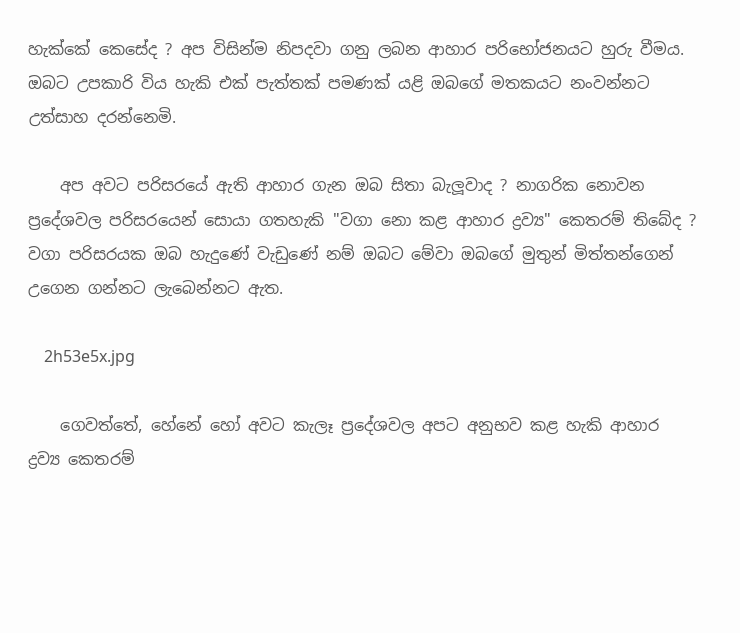හැක්කේ කෙසේද ? අප විසින්ම නිපදවා ගනු ලබන ආහාර පරිභෝජනයට හුරු වීමය. ඔබට උපකාරි විය හැකි එක් පැත්තක් පමණක් යළි ඔබගේ මතකයට නංවන්නට උත්සාහ දරන්නෙමි.

    අප අවට පරිසරයේ ඇති ආහාර ගැන ඔබ සිතා බැලූවාද ? නාගරික නොවන ප්‍රදේශවල පරිසරයෙන් සොයා ගතහැකි "වගා නො කළ ආහාර ද්‍රව්‍ය" කෙතරම් තිබේද ? වගා පරිසරයක ඔබ හැදුණේ වැඩුණේ නම් ඔබට මේවා ඔබගේ මුතුන් මිත්තන්ගෙන් උගෙන ගන්නට ලැබෙන්නට ඇත.

    2h53e5x.jpg

    ගෙවත්තේ, හේනේ හෝ අවට කැලෑ ප්‍රදේශවල අපට අනුභව කළ හැකි ආහාර ද්‍රව්‍ය කෙතරම්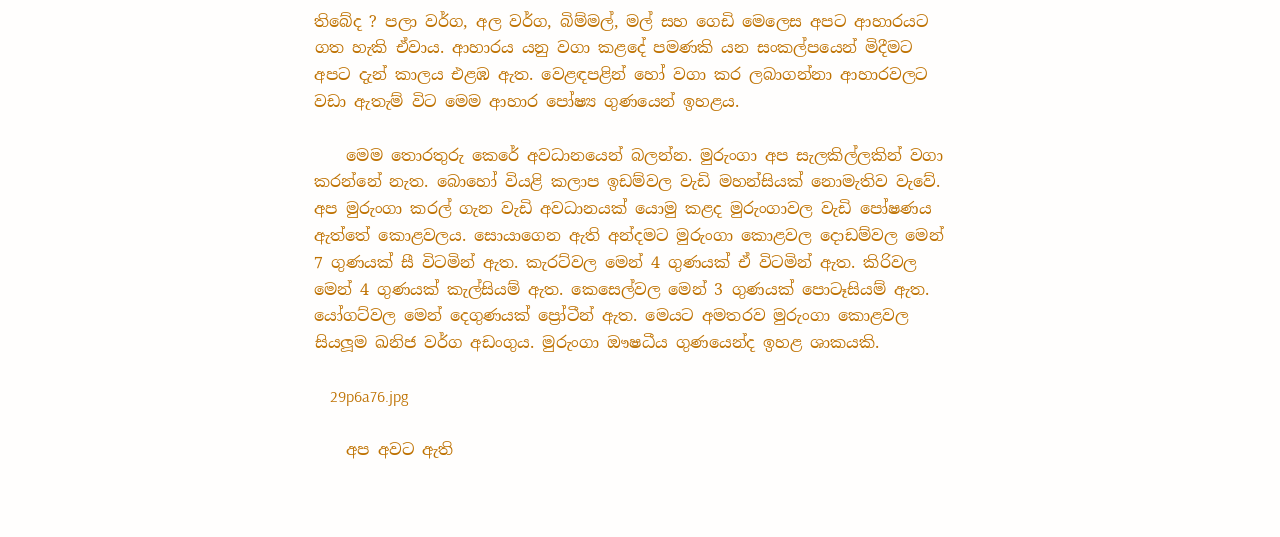තිබේද ? පලා වර්ග, අල වර්ග, බිම්මල්, මල් සහ ගෙඩි මෙලෙස අපට ආහාරයට ගත හැකි ඒවාය. ආහාරය යනු වගා කළදේ පමණකි යන සංකල්පයෙන් මිදීමට අපට දැන් කාලය එළඹ ඇත. වෙළඳපළින් හෝ වගා කර ලබාගන්නා ආහාරවලට වඩා ඇතැම් විට මෙම ආහාර පෝෂ්‍ය ගුණයෙන් ඉහළය.

    මෙම තොරතුරු කෙරේ අවධානයෙන් බලන්න. මුරුංගා අප සැලකිල්ලකින් වගා කරන්නේ නැත. බොහෝ වියළි කලාප ඉඩම්වල වැඩි මහන්සියක් නොමැතිව වැවේ. අප මුරුංගා කරල් ගැන වැඩි අවධානයක් යොමු කළද මුරුංගාවල වැඩි පෝෂණය ඇත්තේ කොළවලය. සොයාගෙන ඇති අන්දමට මුරුංගා කොළවල දොඩම්වල මෙන් 7 ගුණයක් සී විටමින් ඇත. කැරට්වල මෙන් 4 ගුණයක් ඒ විටමින් ඇත. කිරිවල මෙන් 4 ගුණයක් කැල්සියම් ඇත. කෙසෙල්වල මෙන් 3 ගුණයක් පොටෑසියම් ඇත. යෝගට්වල මෙන් දෙගුණයක් ප්‍රෝටීන් ඇත. මෙයට අමතරව මුරුංගා කොළවල සියලූම ඛනිජ වර්ග අඩංගුය. මුරුංගා ඖෂධීය ගුණයෙන්ද ඉහළ ශාකයකි.

    29p6a76.jpg

    අප අවට ඇති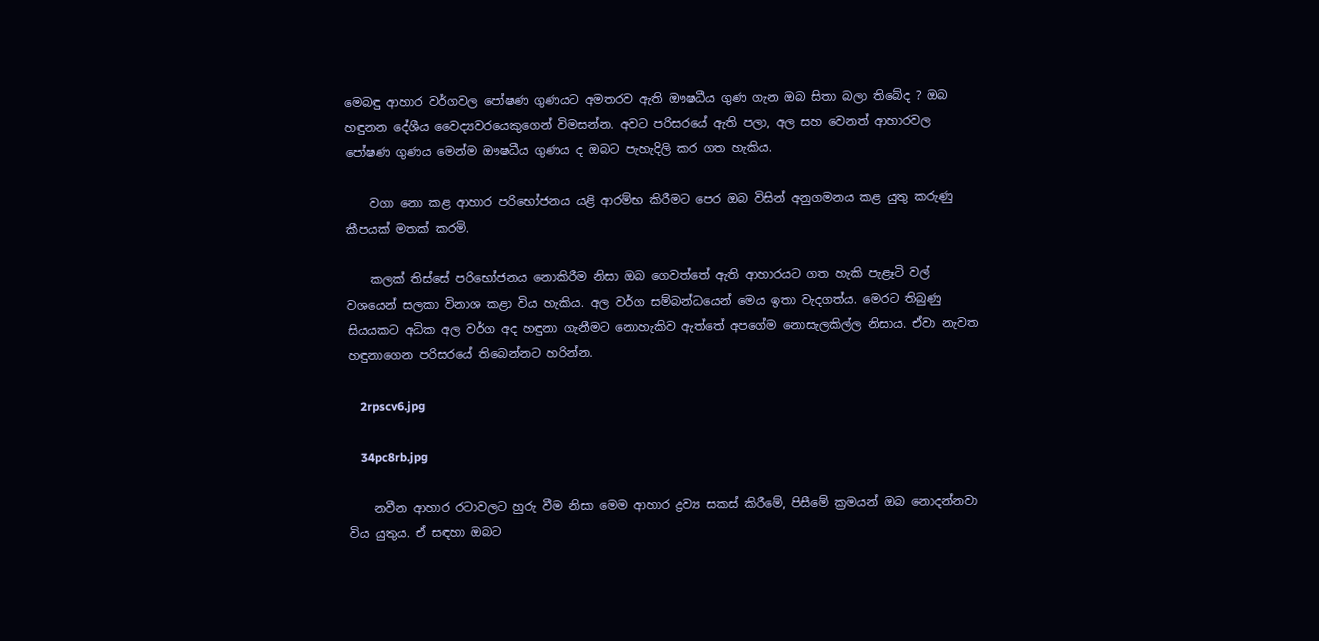මෙබඳු ආහාර වර්ගවල පෝෂණ ගුණයට අමතරව ඇති ඖෂධීය ගුණ ගැන ඔබ සිතා බලා තිබේද ? ඔබ හඳුනන දේශීය වෛද්‍යවරයෙකුගෙන් විමසන්න. අවට පරිසරයේ ඇති පලා, අල සහ වෙනත් ආහාරවල පෝෂණ ගුණය මෙන්ම ඖෂධීය ගුණය ද ඔබට පැහැදිලි කර ගත හැකිය.

    වගා නො කළ ආහාර පරිභෝජනය යළි ආරම්භ කිරීමට පෙර ඔබ විසින් අනුගමනය කළ යුතු කරුණු කීපයක් මතක් කරමි.

    කලක් තිස්සේ පරිභෝජනය නොකිරීම නිසා ඔබ ගෙවත්තේ ඇති ආහාරයට ගත හැකි පැළෑටි වල් වශයෙන් සලකා විනාශ කළා විය හැකිය. අල වර්ග සම්බන්ධයෙන් මෙය ඉතා වැදගත්ය. මෙරට තිබුණු සියයකට අධික අල වර්ග අද හඳුනා ගැනීමට නොහැකිව ඇත්තේ අපගේම නොසැලකිල්ල නිසාය. ඒවා නැවත හඳුනාගෙන පරිසරයේ තිබෙන්නට හරින්න.

    2rpscv6.jpg

    34pc8rb.jpg

    නවීන ආහාර රටාවලට හුරු වීම නිසා මෙම ආහාර ද්‍රව්‍ය සකස් කිරීමේ, පිසීමේ ක්‍රමයන් ඔබ නොදන්නවා විය යුතුය. ඒ සඳහා ඔබට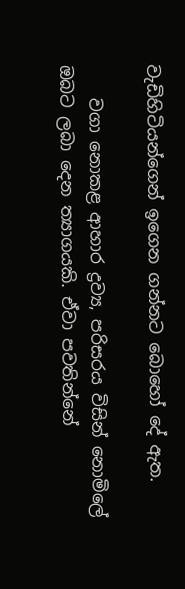වැඩිහිටියන්ගෙන් ඉගෙන ගන්නට බොහෝ දේ ඇත.

    වගා නොකළ ආහාර ද්‍රව්‍ය, පරිසරය විසින් නොමිලේ ඔබට ලබා දෙන ත්‍යාගයකි. ඒවා පවතින්නේ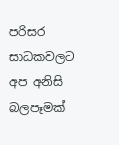පරිසර සාධකවලට අප අනිසි බලපෑමක්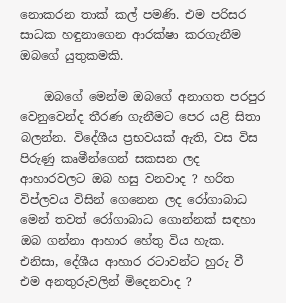නොකරන තාක් කල් පමණි. එම පරිසර සාධක හඳුනාගෙන ආරක්ෂා කරගැනීම ඔබගේ යුතුකමකි.

    ඔබගේ මෙන්ම ඔබගේ අනාගත පරපුර වෙනුවෙන්ද තීරණ ගැනීමට පෙර යළි සිතා බලන්න. විදේශීය ප්‍රභවයක් ඇති, වස විස පිරුණු කෘමීන්ගෙන් සකසන ලද ආහාරවලට ඔබ හසු වනවාද ? හරිත විප්ලවය විසින් ගෙනෙන ලද රෝගාබාධ මෙන් තවත් රෝගාබාධ ගොන්නක් සඳහා ඔබ ගන්නා ආහාර හේතු විය හැක. එනිසා, දේශීය ආහාර රටාවන්ට හුරු වී එම අනතුරුවලින් මිදෙනවාද ?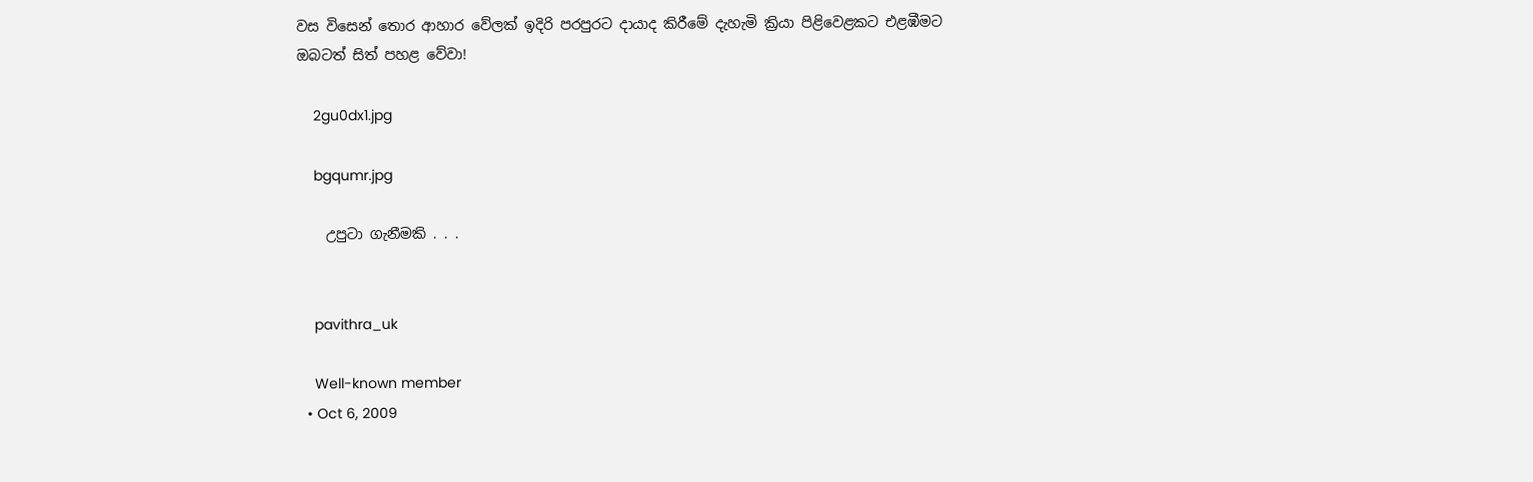වස විසෙන් තොර ආහාර වේලක් ඉදිරි පරපුරට දායාද කිරීමේ දැහැමි ක්‍රියා පිළිවෙළකට එළඹීමට ඔබටත් සිත් පහළ වේවා!

    2gu0dx1.jpg

    bgqumr.jpg

    උපුටා ගැනීමකි . . .


    pavithra_uk

    Well-known member
  • Oct 6, 2009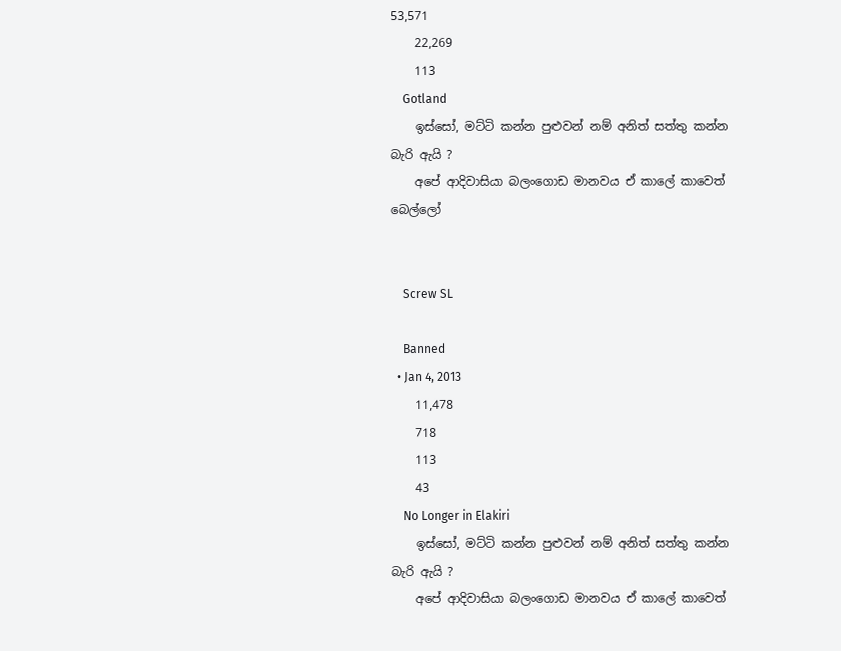53,571
    22,269
    113
    Gotland
    ඉස්සෝ, මට්ටි කන්න පුළුවන් නම් අනිත් සත්තු කන්න බැරි ඇයි ?
    අපේ ආදිවාසියා බලංගොඩ මානවය ඒ කාලේ කාවෙත් බෙල්ලෝ


    Screw SL

    Banned
  • Jan 4, 2013
    11,478
    718
    113
    43
    No Longer in Elakiri
    ඉස්සෝ, මට්ටි කන්න පුළුවන් නම් අනිත් සත්තු කන්න බැරි ඇයි ?
    අපේ ආදිවාසියා බලංගොඩ මානවය ඒ කාලේ කාවෙත්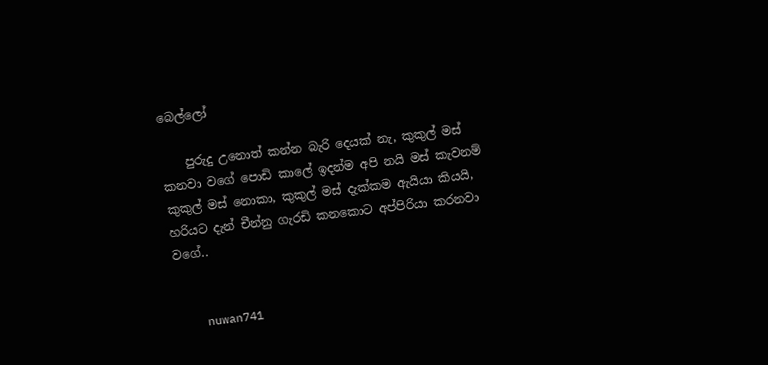බෙල්ලෝ

    පුරුදු උනොත් කන්න බැරි දෙයක් නැ, කුකුල් මස් කනවා වගේ පොඩි කාලේ ඉදන්ම අපි නයි මස් කැවනම් කුකුල් මස් නොකා, කුකුල් මස් දැක්කම ඇයියා කියයි, හරියට දැන් චීන්නු ගැරඩි කනකොට අප්පිරියා කරනවා වගේ..


    nuwan741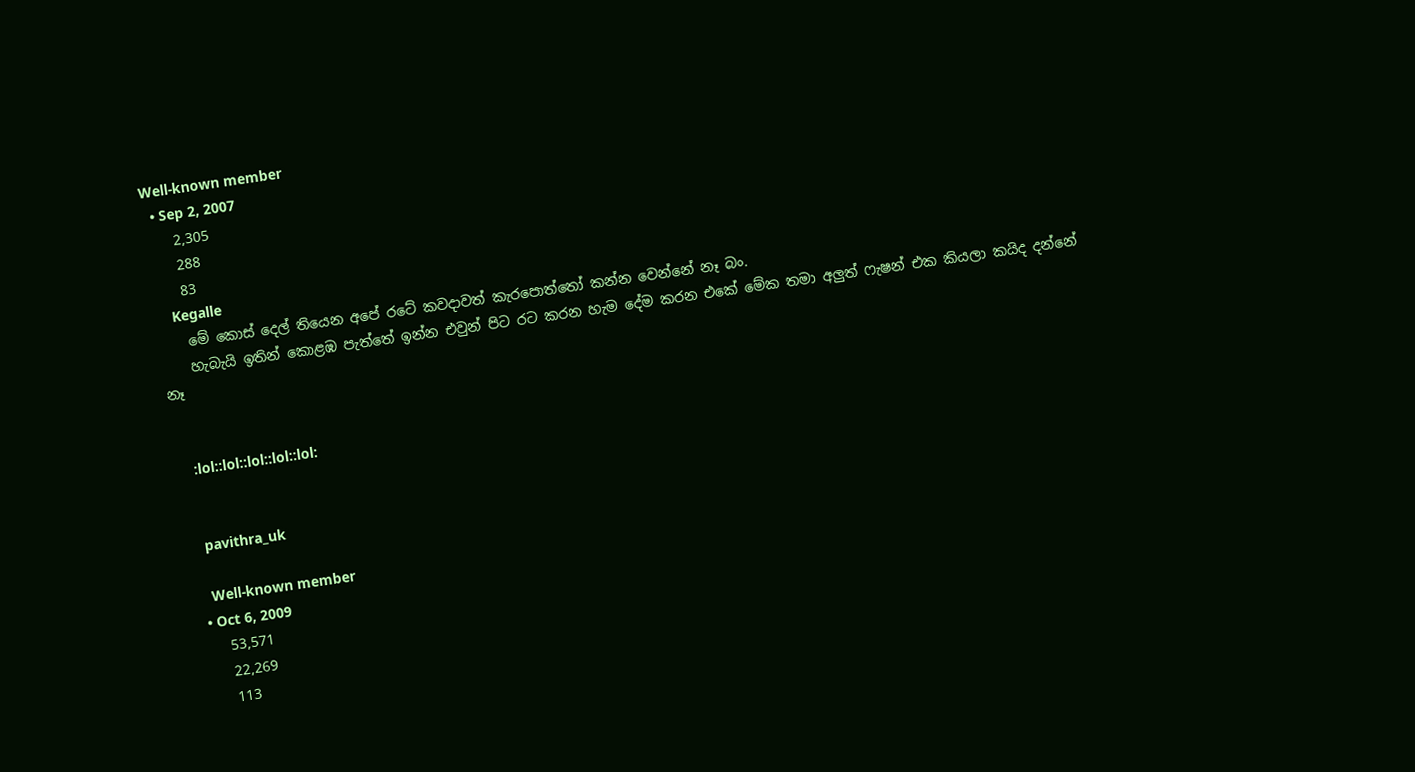Well-known member
  • Sep 2, 2007
    2,305
    288
    83
    Kegalle
    මේ කොස් දෙල් තියෙන අපේ රටේ කවදාවත් කැරපොත්තෝ කන්න වෙන්නේ නෑ බං.
    හැබැයි ඉතින් කොළඹ පැත්තේ ඉන්න එවුන් පිට රට කරන හැම දේම කරන එකේ මේක තමා අලුත් ෆැෂන් එක කියලා කයිද දන්නේ නෑ


    :lol::lol::lol::lol::lol:


    pavithra_uk

    Well-known member
  • Oct 6, 2009
    53,571
    22,269
    113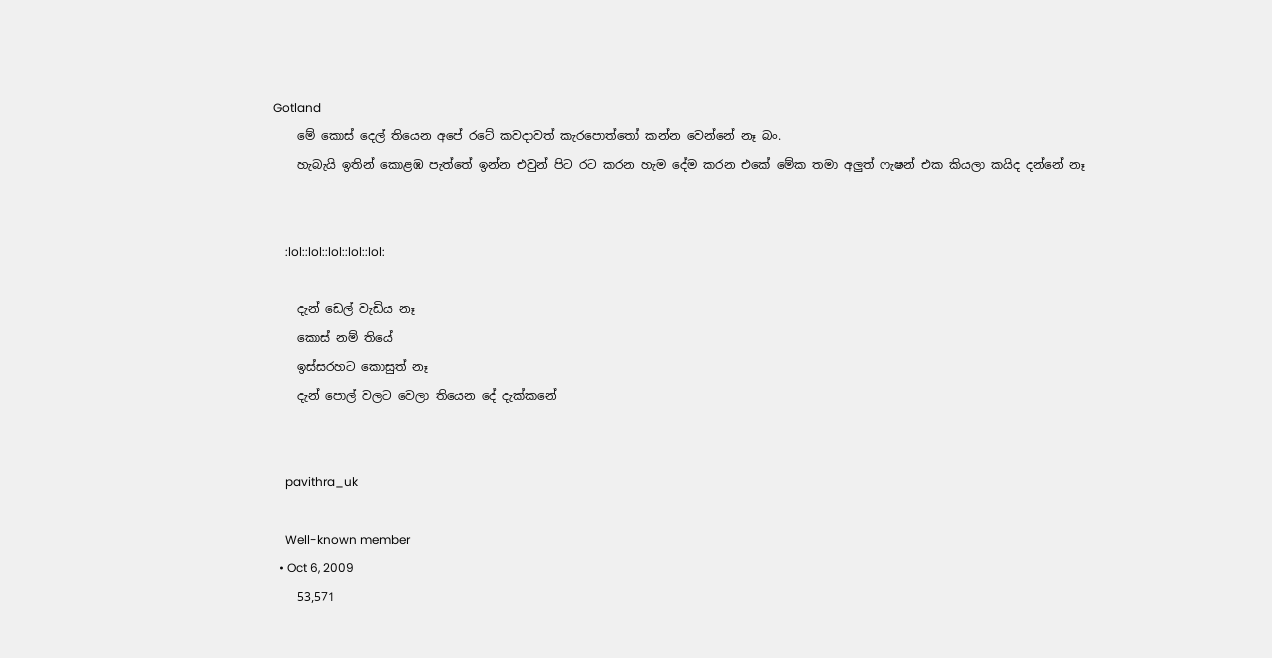Gotland
    මේ කොස් දෙල් තියෙන අපේ රටේ කවදාවත් කැරපොත්තෝ කන්න වෙන්නේ නෑ බං.
    හැබැයි ඉතින් කොළඹ පැත්තේ ඉන්න එවුන් පිට රට කරන හැම දේම කරන එකේ මේක තමා අලුත් ෆැෂන් එක කියලා කයිද දන්නේ නෑ


    :lol::lol::lol::lol::lol:

    දැන් ඩෙල් වැඩිය නෑ
    කොස් නම් තියේ
    ඉස්සරහට කොසුත් නෑ
    දැන් පොල් වලට වෙලා තියෙන දේ දැක්කනේ


    pavithra_uk

    Well-known member
  • Oct 6, 2009
    53,571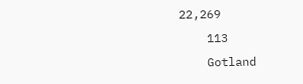22,269
    113
    Gotland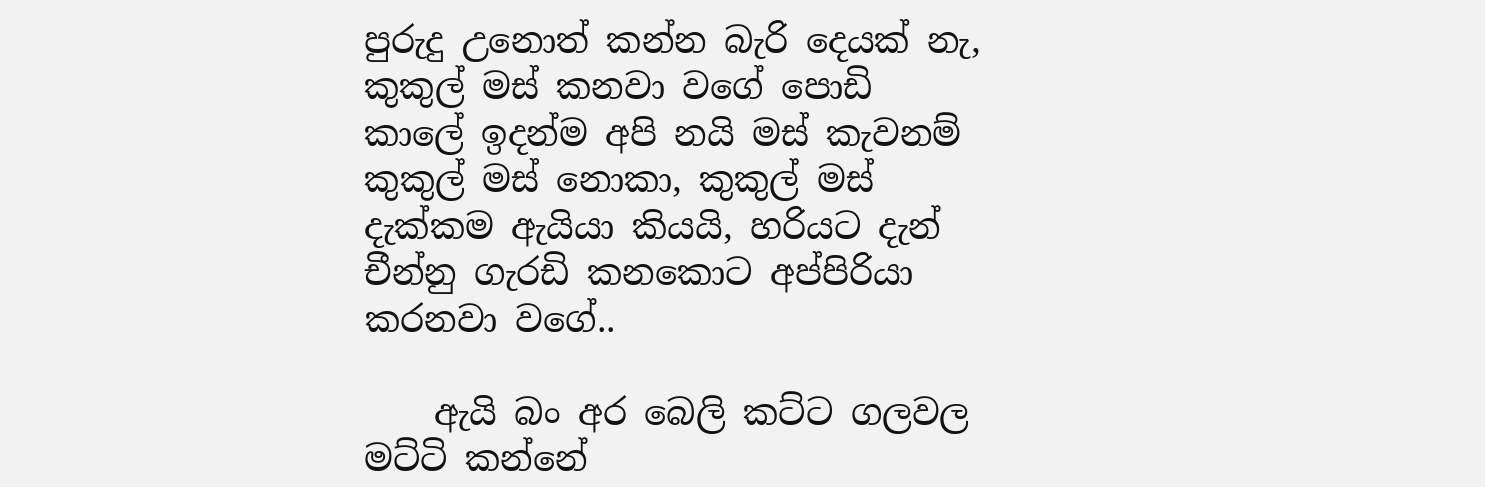පුරුදු උනොත් කන්න බැරි දෙයක් නැ, කුකුල් මස් කනවා වගේ පොඩි කාලේ ඉදන්ම අපි නයි මස් කැවනම් කුකුල් මස් නොකා, කුකුල් මස් දැක්කම ඇයියා කියයි, හරියට දැන් චීන්නු ගැරඩි කනකොට අප්පිරියා කරනවා වගේ..

    ඇයි බං අර බෙලි කට්ට ගලවල මට්ටි කන්නේ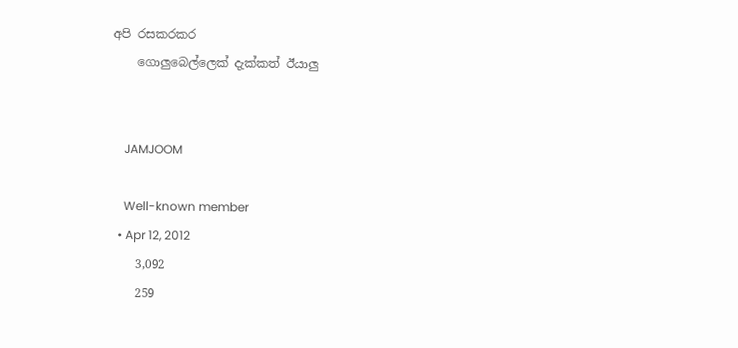අපි රසකරකර
    ගොලුබෙල්ලෙක් දැක්කත් ඊයාලු


    JAMJOOM

    Well-known member
  • Apr 12, 2012
    3,092
    259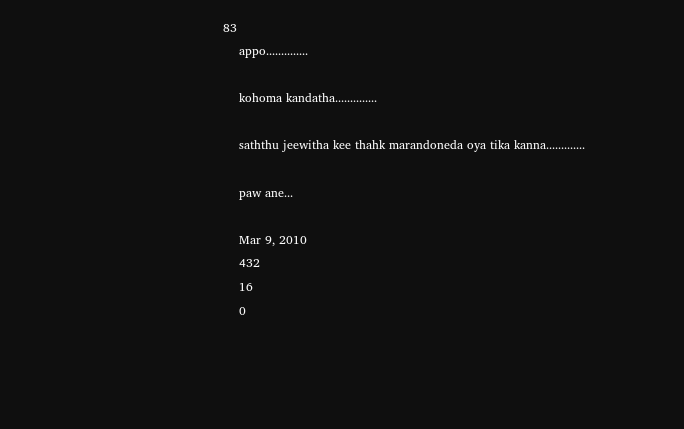83
    appo..............

    kohoma kandatha..............

    saththu jeewitha kee thahk marandoneda oya tika kanna.............

    paw ane...

    Mar 9, 2010
    432
    16
    0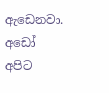ඇඩෙනවා. අඩෝ අපිට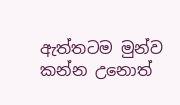ඇත්තටම මුන්ව කන්න උනොත්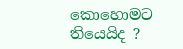කොහොමට තියෙයිද ?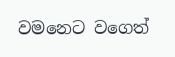වමනෙට වගෙත්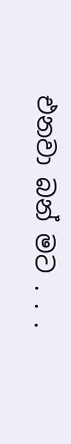එනවා බන් මට . . .